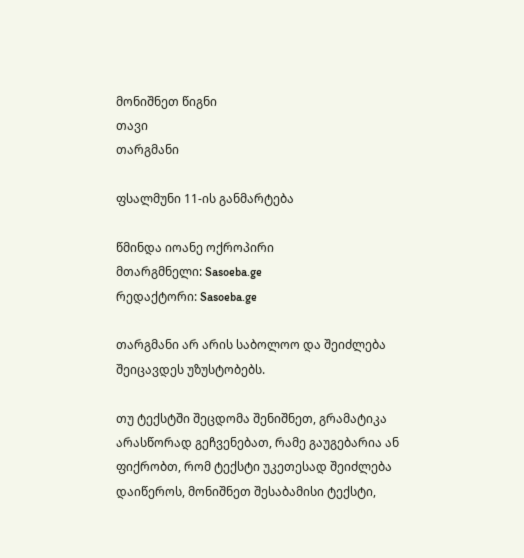მონიშნეთ წიგნი
თავი
თარგმანი

ფსალმუნი 11-ის განმარტება

წმინდა იოანე ოქროპირი
მთარგმნელი: Sasoeba.ge
რედაქტორი: Sasoeba.ge

თარგმანი არ არის საბოლოო და შეიძლება შეიცავდეს უზუსტობებს.

თუ ტექსტში შეცდომა შენიშნეთ, გრამატიკა არასწორად გეჩვენებათ, რამე გაუგებარია ან ფიქრობთ, რომ ტექსტი უკეთესად შეიძლება დაიწეროს, მონიშნეთ შესაბამისი ტექსტი,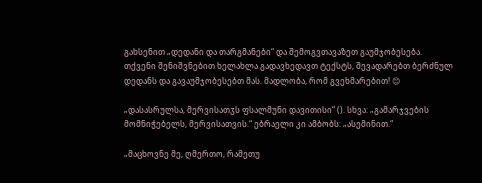გახსენით „დედანი და თარგმანები“ და შემოგვთავაზეთ გაუმჯობესება.
თქვენი შენიშვნებით ხელახლა გადავხედავთ ტექსტს, შევადარებთ ბერძნულ დედანს და გავაუმჯობესებთ მას. მადლობა, რომ გვეხმარებით! 😊

„დასასრულსა, მერვისათჳს ფსალმუნი დავითისი“ (). სხვა: „გამარჯვების მომნიჭებელს, მერვისათვის.“ ებრაელი კი ამბობს: „ასემინით.“

„მაცხოვნე მე, ღმერთო, რამეთუ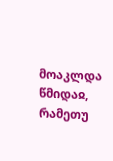მოაკლდა წმიდაჲ, რამეთუ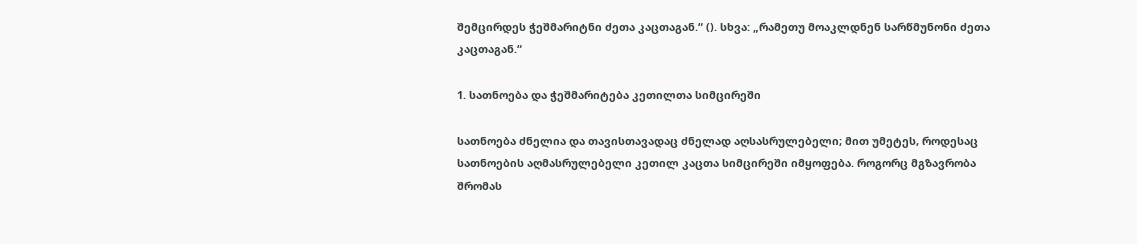შემცირდეს ჭეშმარიტნი ძეთა კაცთაგან.“ (). სხვა: „რამეთუ მოაკლდნენ სარწმუნონი ძეთა კაცთაგან.“

1. სათნოება და ჭეშმარიტება კეთილთა სიმცირეში

სათნოება ძნელია და თავისთავადაც ძნელად აღსასრულებელი; მით უმეტეს, როდესაც სათნოების აღმასრულებელი კეთილ კაცთა სიმცირეში იმყოფება. როგორც მგზავრობა შრომას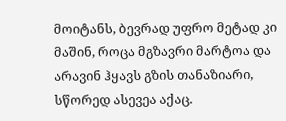მოიტანს, ბევრად უფრო მეტად კი მაშინ, როცა მგზავრი მარტოა და არავინ ჰყავს გზის თანაზიარი, სწორედ ასევეა აქაც.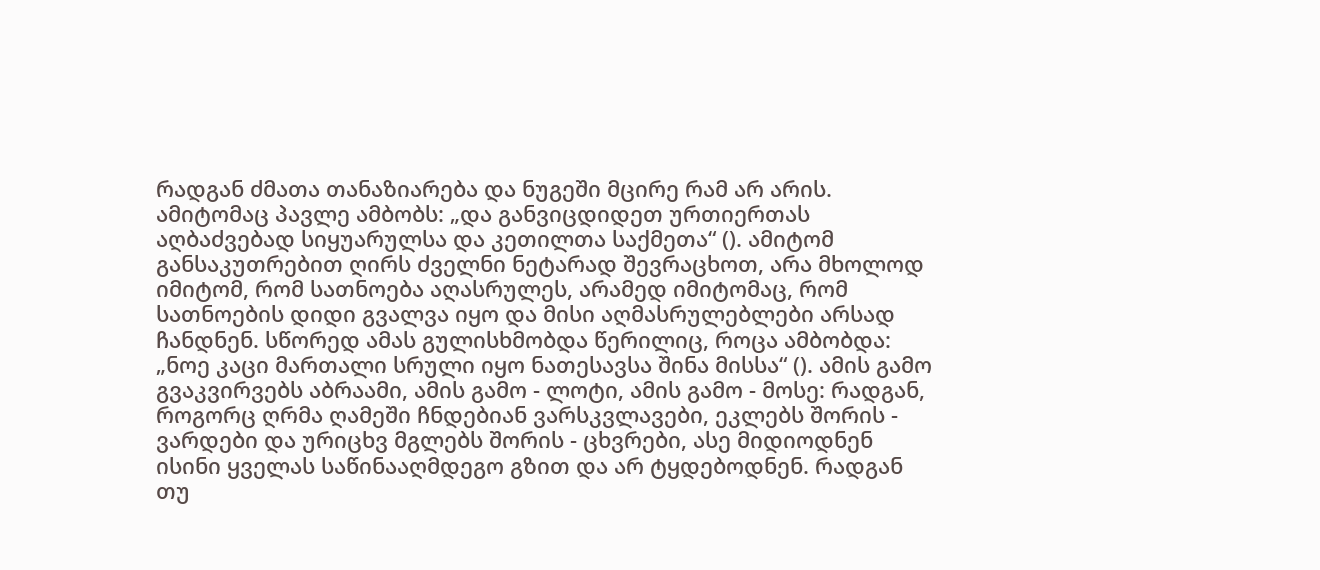რადგან ძმათა თანაზიარება და ნუგეში მცირე რამ არ არის. ამიტომაც პავლე ამბობს: „და განვიცდიდეთ ურთიერთას აღბაძვებად სიყუარულსა და კეთილთა საქმეთა“ (). ამიტომ განსაკუთრებით ღირს ძველნი ნეტარად შევრაცხოთ, არა მხოლოდ იმიტომ, რომ სათნოება აღასრულეს, არამედ იმიტომაც, რომ სათნოების დიდი გვალვა იყო და მისი აღმასრულებლები არსად ჩანდნენ. სწორედ ამას გულისხმობდა წერილიც, როცა ამბობდა: „ნოე კაცი მართალი სრული იყო ნათესავსა შინა მისსა“ (). ამის გამო გვაკვირვებს აბრაამი, ამის გამო - ლოტი, ამის გამო - მოსე: რადგან, როგორც ღრმა ღამეში ჩნდებიან ვარსკვლავები, ეკლებს შორის - ვარდები და ურიცხვ მგლებს შორის - ცხვრები, ასე მიდიოდნენ ისინი ყველას საწინააღმდეგო გზით და არ ტყდებოდნენ. რადგან თუ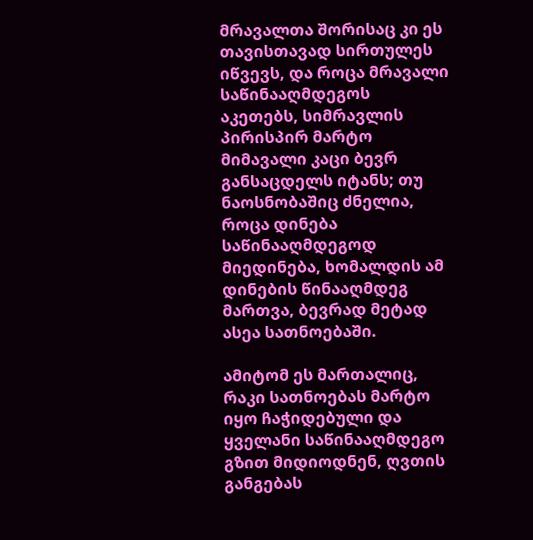მრავალთა შორისაც კი ეს თავისთავად სირთულეს იწვევს, და როცა მრავალი საწინააღმდეგოს აკეთებს, სიმრავლის პირისპირ მარტო მიმავალი კაცი ბევრ განსაცდელს იტანს; თუ ნაოსნობაშიც ძნელია, როცა დინება საწინააღმდეგოდ მიედინება, ხომალდის ამ დინების წინააღმდეგ მართვა, ბევრად მეტად ასეა სათნოებაში.

ამიტომ ეს მართალიც, რაკი სათნოებას მარტო იყო ჩაჭიდებული და ყველანი საწინააღმდეგო გზით მიდიოდნენ, ღვთის განგებას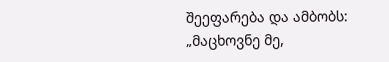შეეფარება და ამბობს: „მაცხოვნე მე,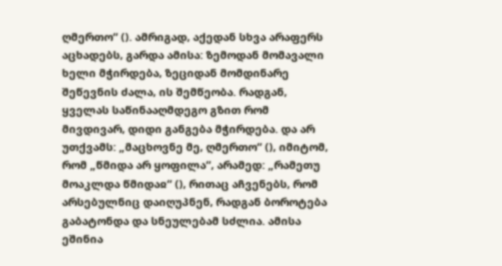ღმერთო“ (). ამრიგად, აქედან სხვა არაფერს აცხადებს, გარდა ამისა: ზემოდან მომავალი ხელი მჭირდება, ზეციდან მომდინარე შეწევნის ძალა, ის შემწეობა. რადგან, ყველას საწინააღმდეგო გზით რომ მივდივარ, დიდი განგება მჭირდება. და არ უთქვამს: „მაცხოვნე მე, ღმერთო“ (), იმიტომ, რომ „წმიდა არ ყოფილა“, არამედ: „რამეთუ მოაკლდა წმიდაჲ“ (), რითაც აჩვენებს, რომ არსებულნიც დაიღუპნენ, რადგან ბოროტება გაბატონდა და სნეულებამ სძლია. ამისა ეშინია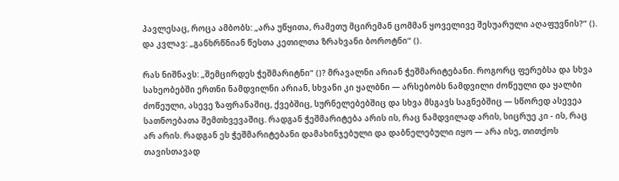პავლესაც, როცა ამბობს: „არა უწყითა, რამეთუ მცირემან ცომმან ყოველივე შესუარული აღაფუვნის?“ (). და კვლავ: „განხრწნიან წესთა კეთილთა ზრახვანი ბოროტნი“ ().

რას ნიშნავს: „შემცირდეს ჭეშმარიტნი“ ()? მრავალნი არიან ჭეშმარიტებანი. როგორც ფერებსა და სხვა სახეობებში ერთნი ნამდვილნი არიან, სხვანი კი ყალბნი — არსებობს ნამდვილი ძოწეული და ყალბი ძოწეული, ასევე ზაფრანაშიც, ქვებშიც, სურნელებებშიც და სხვა მსგავს საგნებშიც — სწორედ ასევეა სათნოებათა შემთხვევაშიც. რადგან ჭეშმარიტება არის ის, რაც ნამდვილად არის, სიცრუე კი - ის, რაც არ არის. რადგან ეს ჭეშმარიტებანი დამახინჯებული და დაბნელებული იყო — არა ისე, თითქოს თავისთავად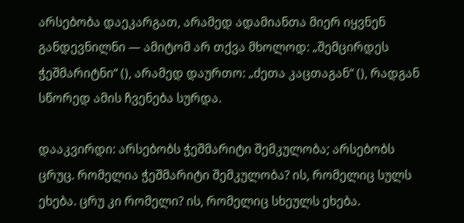არსებობა დაეკარგათ, არამედ ადამიანთა მიერ იყვნენ განდევნილნი — ამიტომ არ თქვა მხოლოდ: „შემცირდეს ჭეშმარიტნი“ (), არამედ დაურთო: „ძეთა კაცთაგან“ (), რადგან სწორედ ამის ჩვენება სურდა.

დააკვირდი: არსებობს ჭეშმარიტი შემკულობა; არსებობს ცრუც. რომელია ჭეშმარიტი შემკულობა? ის, რომელიც სულს ეხება. ცრუ კი რომელი? ის, რომელიც სხეულს ეხება.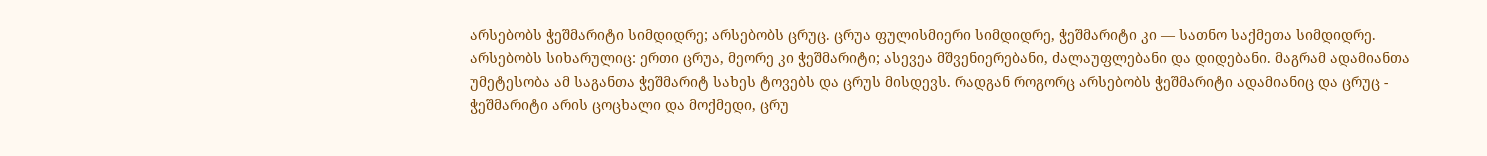არსებობს ჭეშმარიტი სიმდიდრე; არსებობს ცრუც. ცრუა ფულისმიერი სიმდიდრე, ჭეშმარიტი კი — სათნო საქმეთა სიმდიდრე. არსებობს სიხარულიც: ერთი ცრუა, მეორე კი ჭეშმარიტი; ასევეა მშვენიერებანი, ძალაუფლებანი და დიდებანი. მაგრამ ადამიანთა უმეტესობა ამ საგანთა ჭეშმარიტ სახეს ტოვებს და ცრუს მისდევს. რადგან როგორც არსებობს ჭეშმარიტი ადამიანიც და ცრუც - ჭეშმარიტი არის ცოცხალი და მოქმედი, ცრუ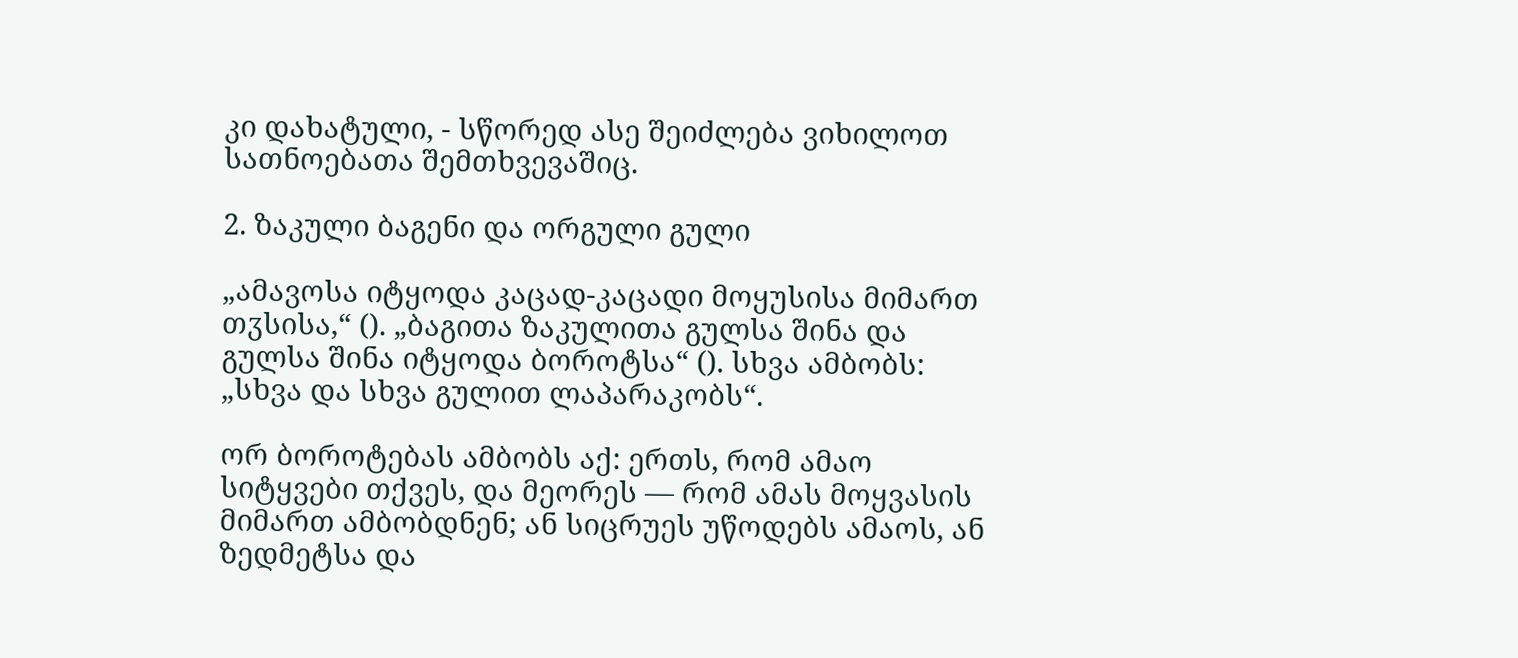კი დახატული, - სწორედ ასე შეიძლება ვიხილოთ სათნოებათა შემთხვევაშიც.

2. ზაკული ბაგენი და ორგული გული

„ამავოსა იტყოდა კაცად-კაცადი მოყუსისა მიმართ თჳსისა,“ (). „ბაგითა ზაკულითა გულსა შინა და გულსა შინა იტყოდა ბოროტსა“ (). სხვა ამბობს: „სხვა და სხვა გულით ლაპარაკობს“.

ორ ბოროტებას ამბობს აქ: ერთს, რომ ამაო სიტყვები თქვეს, და მეორეს — რომ ამას მოყვასის მიმართ ამბობდნენ; ან სიცრუეს უწოდებს ამაოს, ან ზედმეტსა და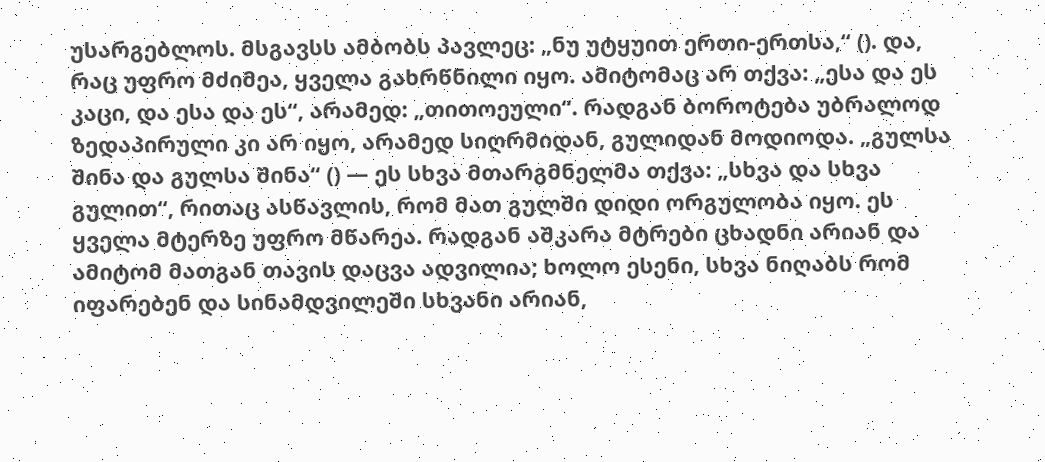უსარგებლოს. მსგავსს ამბობს პავლეც: „ნუ უტყუით ერთი-ერთსა,“ (). და, რაც უფრო მძიმეა, ყველა გახრწნილი იყო. ამიტომაც არ თქვა: „ესა და ეს კაცი, და ესა და ეს“, არამედ: „თითოეული“. რადგან ბოროტება უბრალოდ ზედაპირული კი არ იყო, არამედ სიღრმიდან, გულიდან მოდიოდა. „გულსა შინა და გულსა შინა“ () — ეს სხვა მთარგმნელმა თქვა: „სხვა და სხვა გულით“, რითაც ასწავლის, რომ მათ გულში დიდი ორგულობა იყო. ეს ყველა მტერზე უფრო მწარეა. რადგან აშკარა მტრები ცხადნი არიან და ამიტომ მათგან თავის დაცვა ადვილია; ხოლო ესენი, სხვა ნიღაბს რომ იფარებენ და სინამდვილეში სხვანი არიან,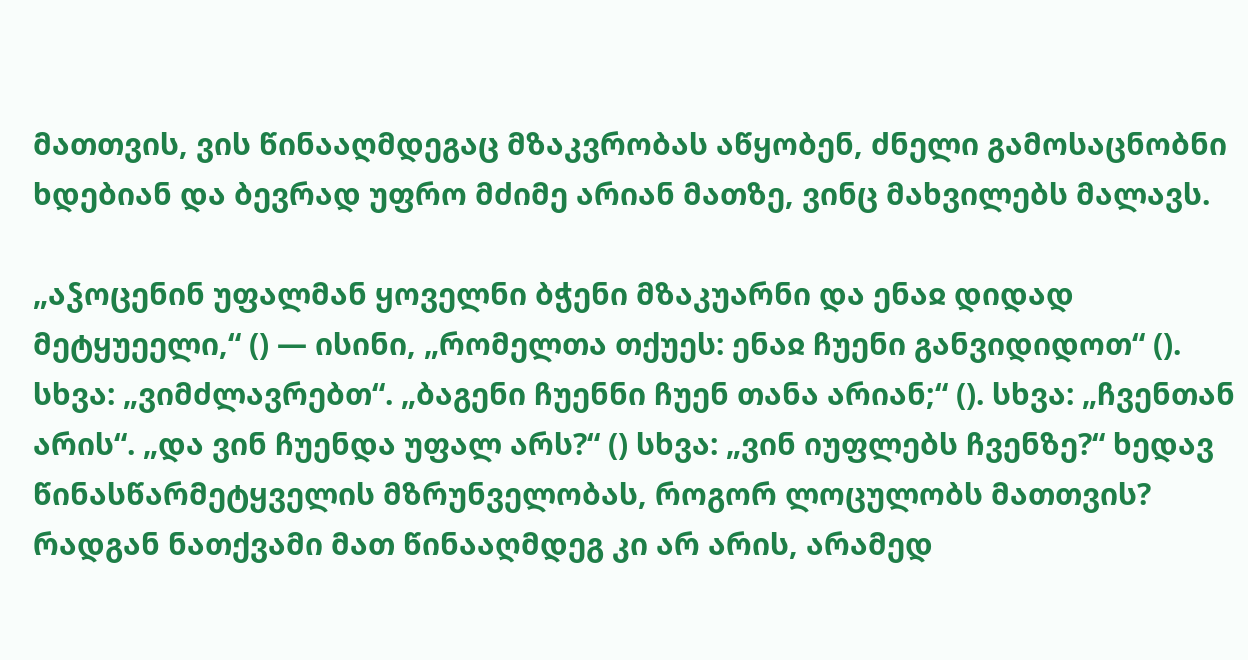მათთვის, ვის წინააღმდეგაც მზაკვრობას აწყობენ, ძნელი გამოსაცნობნი ხდებიან და ბევრად უფრო მძიმე არიან მათზე, ვინც მახვილებს მალავს.

„აჴოცენინ უფალმან ყოველნი ბჭენი მზაკუარნი და ენაჲ დიდად მეტყუეელი,“ () — ისინი, „რომელთა თქუეს: ენაჲ ჩუენი განვიდიდოთ“ (). სხვა: „ვიმძლავრებთ“. „ბაგენი ჩუენნი ჩუენ თანა არიან;“ (). სხვა: „ჩვენთან არის“. „და ვინ ჩუენდა უფალ არს?“ () სხვა: „ვინ იუფლებს ჩვენზე?“ ხედავ წინასწარმეტყველის მზრუნველობას, როგორ ლოცულობს მათთვის? რადგან ნათქვამი მათ წინააღმდეგ კი არ არის, არამედ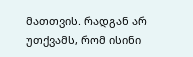მათთვის. რადგან არ უთქვამს, რომ ისინი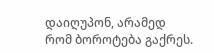დაიღუპონ, არამედ რომ ბოროტება გაქრეს.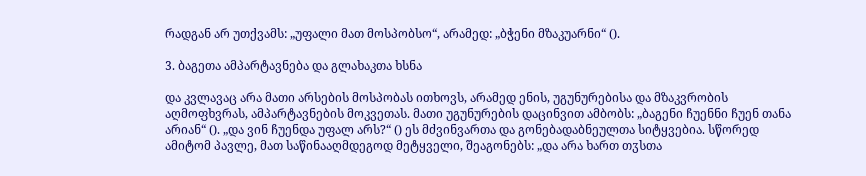რადგან არ უთქვამს: „უფალი მათ მოსპობსო“, არამედ: „ბჭენი მზაკუარნი“ ().

3. ბაგეთა ამპარტავნება და გლახაკთა ხსნა

და კვლავაც არა მათი არსების მოსპობას ითხოვს, არამედ ენის, უგუნურებისა და მზაკვრობის აღმოფხვრას, ამპარტავნების მოკვეთას. მათი უგუნურების დაცინვით ამბობს: „ბაგენი ჩუენნი ჩუენ თანა არიან“ (). „და ვინ ჩუენდა უფალ არს?“ () ეს მძვინვართა და გონებადაბნეულთა სიტყვებია. სწორედ ამიტომ პავლე, მათ საწინააღმდეგოდ მეტყველი, შეაგონებს: „და არა ხართ თჳსთა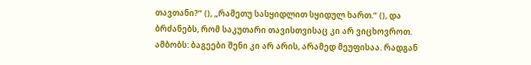თავთანი?“ (), „რამეთუ სასყიდლით სყიდულ ხართ.“ (), და ბრძანებს, რომ საკუთარი თავისთვისაც კი არ ვიცხოვროთ. ამბობს: ბაგეები შენი კი არ არის, არამედ მეუფისაა. რადგან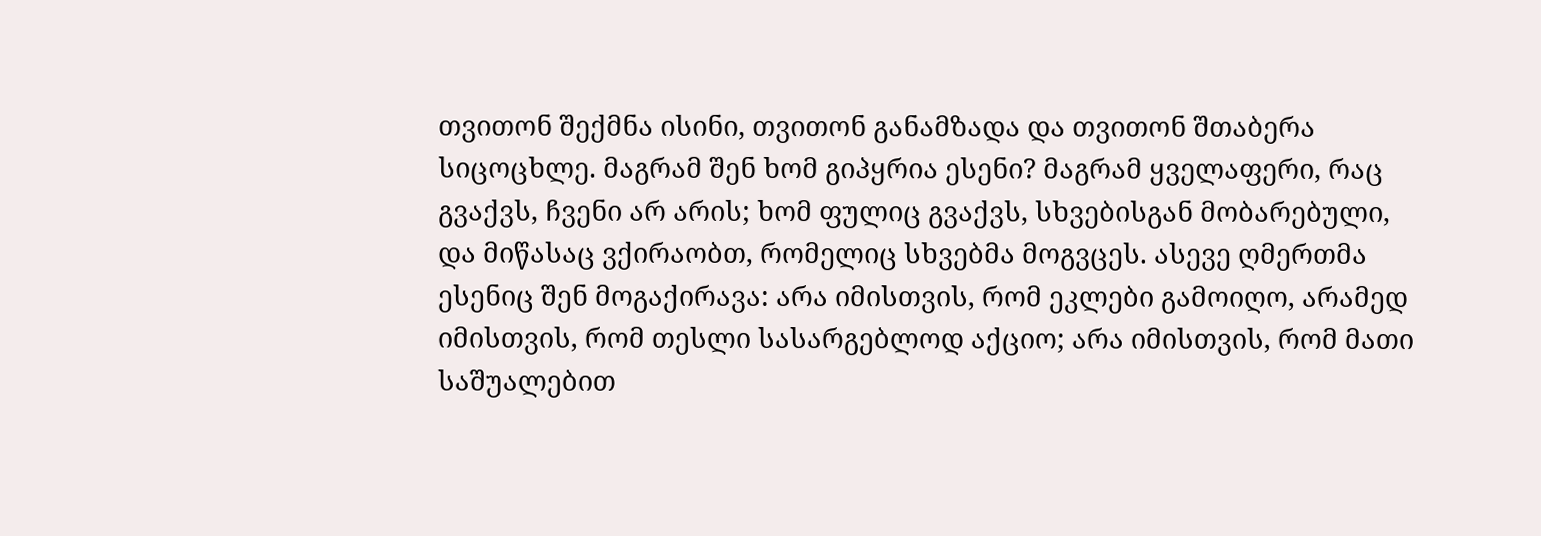თვითონ შექმნა ისინი, თვითონ განამზადა და თვითონ შთაბერა სიცოცხლე. მაგრამ შენ ხომ გიპყრია ესენი? მაგრამ ყველაფერი, რაც გვაქვს, ჩვენი არ არის; ხომ ფულიც გვაქვს, სხვებისგან მობარებული, და მიწასაც ვქირაობთ, რომელიც სხვებმა მოგვცეს. ასევე ღმერთმა ესენიც შენ მოგაქირავა: არა იმისთვის, რომ ეკლები გამოიღო, არამედ იმისთვის, რომ თესლი სასარგებლოდ აქციო; არა იმისთვის, რომ მათი საშუალებით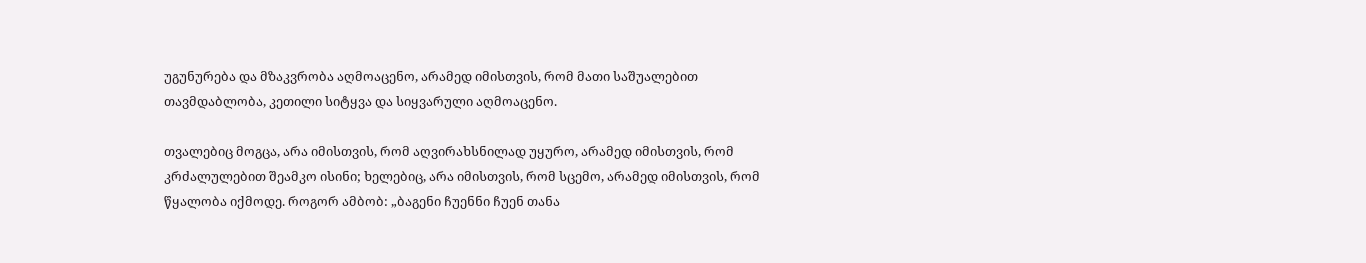უგუნურება და მზაკვრობა აღმოაცენო, არამედ იმისთვის, რომ მათი საშუალებით თავმდაბლობა, კეთილი სიტყვა და სიყვარული აღმოაცენო.

თვალებიც მოგცა, არა იმისთვის, რომ აღვირახსნილად უყურო, არამედ იმისთვის, რომ კრძალულებით შეამკო ისინი; ხელებიც, არა იმისთვის, რომ სცემო, არამედ იმისთვის, რომ წყალობა იქმოდე. როგორ ამბობ: „ბაგენი ჩუენნი ჩუენ თანა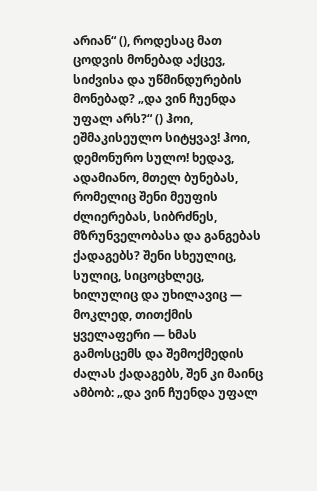არიან“ (), როდესაც მათ ცოდვის მონებად აქცევ, სიძვისა და უწმინდურების მონებად? „და ვინ ჩუენდა უფალ არს?“ () ჰოი, ეშმაკისეულო სიტყვავ! ჰოი, დემონურო სულო! ხედავ, ადამიანო, მთელ ბუნებას, რომელიც შენი მეუფის ძლიერებას, სიბრძნეს, მზრუნველობასა და განგებას ქადაგებს? შენი სხეულიც, სულიც, სიცოცხლეც, ხილულიც და უხილავიც — მოკლედ, თითქმის ყველაფერი — ხმას გამოსცემს და შემოქმედის ძალას ქადაგებს, შენ კი მაინც ამბობ: „და ვინ ჩუენდა უფალ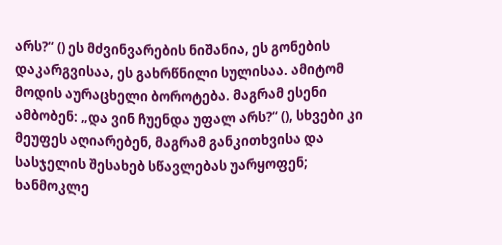არს?“ () ეს მძვინვარების ნიშანია, ეს გონების დაკარგვისაა, ეს გახრწნილი სულისაა. ამიტომ მოდის აურაცხელი ბოროტება. მაგრამ ესენი ამბობენ: „და ვინ ჩუენდა უფალ არს?“ (), სხვები კი მეუფეს აღიარებენ, მაგრამ განკითხვისა და სასჯელის შესახებ სწავლებას უარყოფენ; ხანმოკლე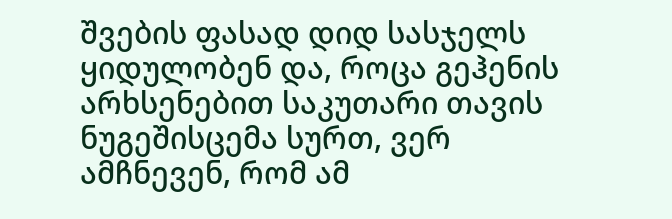შვების ფასად დიდ სასჯელს ყიდულობენ და, როცა გეჰენის არხსენებით საკუთარი თავის ნუგეშისცემა სურთ, ვერ ამჩნევენ, რომ ამ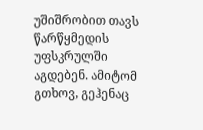უშიშრობით თავს წარწყმედის უფსკრულში აგდებენ. ამიტომ გთხოვ, გეჰენაც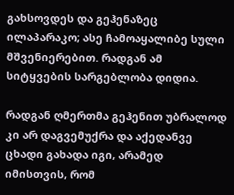გახსოვდეს და გეჰენაზეც ილაპარაკო; ასე ჩამოაყალიბე სული მშვენიერებით. რადგან ამ სიტყვების სარგებლობა დიდია.

რადგან ღმერთმა გეჰენით უბრალოდ კი არ დაგვემუქრა და აქედანვე ცხადი გახადა იგი, არამედ იმისთვის, რომ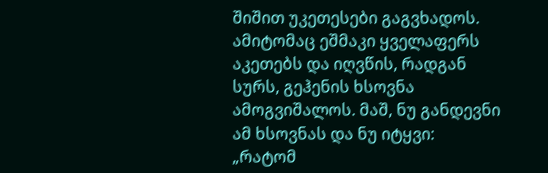შიშით უკეთესები გაგვხადოს. ამიტომაც ეშმაკი ყველაფერს აკეთებს და იღვწის, რადგან სურს, გეჰენის ხსოვნა ამოგვიშალოს. მაშ, ნუ განდევნი ამ ხსოვნას და ნუ იტყვი: „რატომ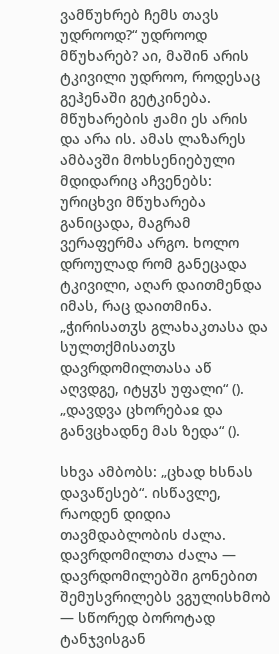ვამწუხრებ ჩემს თავს უდროოდ?“ უდროოდ მწუხარებ? აი, მაშინ არის ტკივილი უდროო, როდესაც გეჰენაში გეტკინება. მწუხარების ჟამი ეს არის და არა ის. ამას ლაზარეს ამბავში მოხსენიებული მდიდარიც აჩვენებს: ურიცხვი მწუხარება განიცადა, მაგრამ ვერაფერმა არგო. ხოლო დროულად რომ განეცადა ტკივილი, აღარ დაითმენდა იმას, რაც დაითმინა. „ჭირისათჳს გლახაკთასა და სულთქმისათჳს დავრდომილთასა აწ აღვდგე, იტყჳს უფალი“ (). „დავდვა ცხორებაჲ და განვცხადნე მას ზედა“ ().

სხვა ამბობს: „ცხად ხსნას დავაწესებ“. ისწავლე, რაოდენ დიდია თავმდაბლობის ძალა. დავრდომილთა ძალა — დავრდომილებში გონებით შემუსვრილებს ვგულისხმობ — სწორედ ბოროტად ტანჯვისგან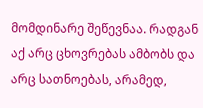მომდინარე შეწევნაა. რადგან აქ არც ცხოვრებას ამბობს და არც სათნოებას, არამედ,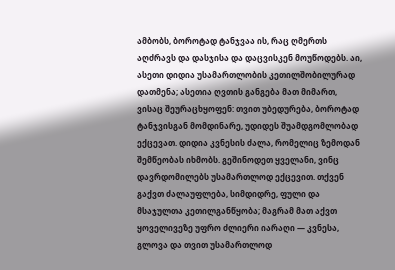ამბობს, ბოროტად ტანჯვაა ის, რაც ღმერთს აღძრავს და დასჯისა და დაცვისკენ მოუწოდებს. აი, ასეთი დიდია უსამართლობის კეთილშობილურად დათმენა; ასეთია ღვთის განგება მათ მიმართ, ვისაც შეურაცხყოფენ: თვით უბედურება, ბოროტად ტანჯვისგან მომდინარე, უდიდეს შუამდგომლობად ექცევათ. დიდია კვნესის ძალა, რომელიც ზემოდან შემწეობას იხმობს. გეშინოდეთ ყველანი, ვინც დავრდომილებს უსამართლოდ ექცევით. თქვენ გაქვთ ძალაუფლება, სიმდიდრე, ფული და მსაჯულთა კეთილგანწყობა; მაგრამ მათ აქვთ ყოველივეზე უფრო ძლიერი იარაღი — კვნესა, გლოვა და თვით უსამართლოდ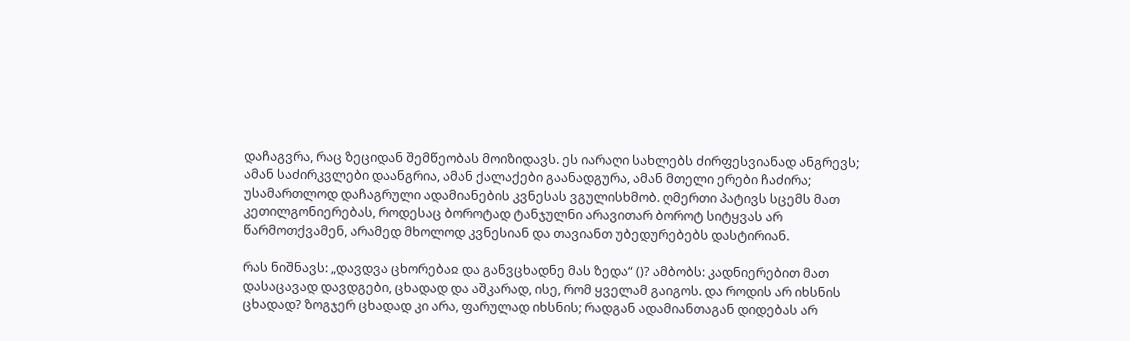დაჩაგვრა, რაც ზეციდან შემწეობას მოიზიდავს. ეს იარაღი სახლებს ძირფესვიანად ანგრევს; ამან საძირკვლები დაანგრია, ამან ქალაქები გაანადგურა, ამან მთელი ერები ჩაძირა; უსამართლოდ დაჩაგრული ადამიანების კვნესას ვგულისხმობ. ღმერთი პატივს სცემს მათ კეთილგონიერებას, როდესაც ბოროტად ტანჯულნი არავითარ ბოროტ სიტყვას არ წარმოთქვამენ, არამედ მხოლოდ კვნესიან და თავიანთ უბედურებებს დასტირიან.

რას ნიშნავს: „დავდვა ცხორებაჲ და განვცხადნე მას ზედა“ ()? ამბობს: კადნიერებით მათ დასაცავად დავდგები, ცხადად და აშკარად, ისე, რომ ყველამ გაიგოს. და როდის არ იხსნის ცხადად? ზოგჯერ ცხადად კი არა, ფარულად იხსნის; რადგან ადამიანთაგან დიდებას არ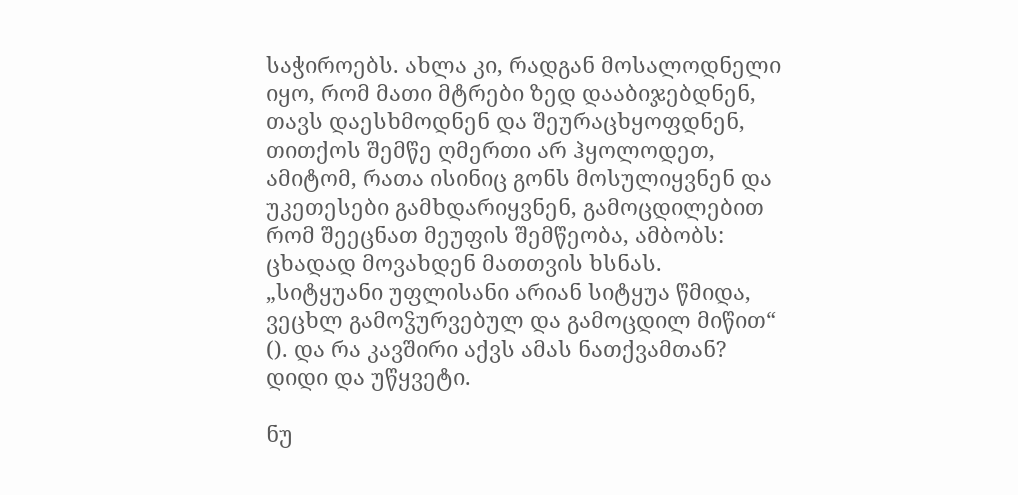საჭიროებს. ახლა კი, რადგან მოსალოდნელი იყო, რომ მათი მტრები ზედ დააბიჯებდნენ, თავს დაესხმოდნენ და შეურაცხყოფდნენ, თითქოს შემწე ღმერთი არ ჰყოლოდეთ, ამიტომ, რათა ისინიც გონს მოსულიყვნენ და უკეთესები გამხდარიყვნენ, გამოცდილებით რომ შეეცნათ მეუფის შემწეობა, ამბობს: ცხადად მოვახდენ მათთვის ხსნას. „სიტყუანი უფლისანი არიან სიტყუა წმიდა, ვეცხლ გამოჴურვებულ და გამოცდილ მიწით“ (). და რა კავშირი აქვს ამას ნათქვამთან? დიდი და უწყვეტი.

ნუ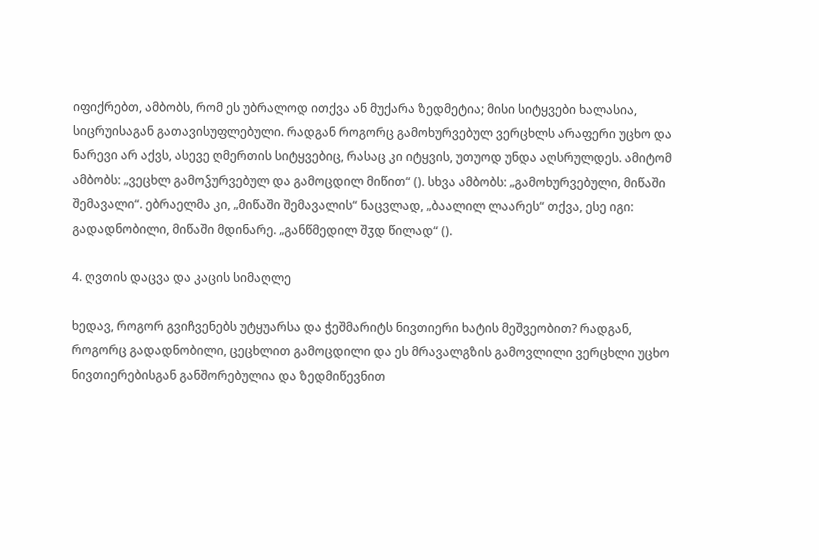იფიქრებთ, ამბობს, რომ ეს უბრალოდ ითქვა ან მუქარა ზედმეტია; მისი სიტყვები ხალასია, სიცრუისაგან გათავისუფლებული. რადგან როგორც გამოხურვებულ ვერცხლს არაფერი უცხო და ნარევი არ აქვს, ასევე ღმერთის სიტყვებიც, რასაც კი იტყვის, უთუოდ უნდა აღსრულდეს. ამიტომ ამბობს: „ვეცხლ გამოჴურვებულ და გამოცდილ მიწით“ (). სხვა ამბობს: „გამოხურვებული, მიწაში შემავალი“. ებრაელმა კი, „მიწაში შემავალის“ ნაცვლად, „ბაალილ ლაარეს“ თქვა, ესე იგი: გადადნობილი, მიწაში მდინარე. „განწმედილ შჳდ წილად“ ().

4. ღვთის დაცვა და კაცის სიმაღლე

ხედავ, როგორ გვიჩვენებს უტყუარსა და ჭეშმარიტს ნივთიერი ხატის მეშვეობით? რადგან, როგორც გადადნობილი, ცეცხლით გამოცდილი და ეს მრავალგზის გამოვლილი ვერცხლი უცხო ნივთიერებისგან განშორებულია და ზედმიწევნით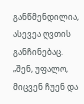განწმენდილია, ასევეა ღვთის განჩინებაც. „შენ, უფალო, მიცვენ ჩუენ და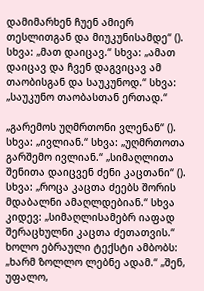დამიმარხენ ჩუენ ამიერ თესლითგან და მიუკუნისამდე“ (). სხვა: „მათ დაიცავ.“ სხვა: „ამათ დაიცავ და ჩვენ დაგვიცავ ამ თაობისგან და საუკუნოდ.“ სხვა: „საუკუნო თაობასთან ერთად.“

„გარემოს უღმრთონი ვლენან“ (). სხვა: „ივლიან.“ სხვა: „უღმრთოთა გარშემო ივლიან.“ „სიმაღლითა შენითა დაიცვენ ძენი კაცთანი“ (). სხვა: „როცა კაცთა ძეებს შორის მდაბალნი ამაღლდებიან.“ სხვა კიდევ: „სიმაღლისამებრ იაფად შერაცხულნი კაცთა ძეთათვის.“ ხოლო ებრაული ტექსტი ამბობს: „ხარმ ზოლლო ლებნე ადამ.“ „შენ, უფალო,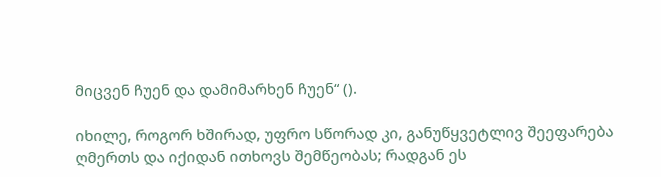მიცვენ ჩუენ და დამიმარხენ ჩუენ“ ().

იხილე, როგორ ხშირად, უფრო სწორად კი, განუწყვეტლივ შეეფარება ღმერთს და იქიდან ითხოვს შემწეობას; რადგან ეს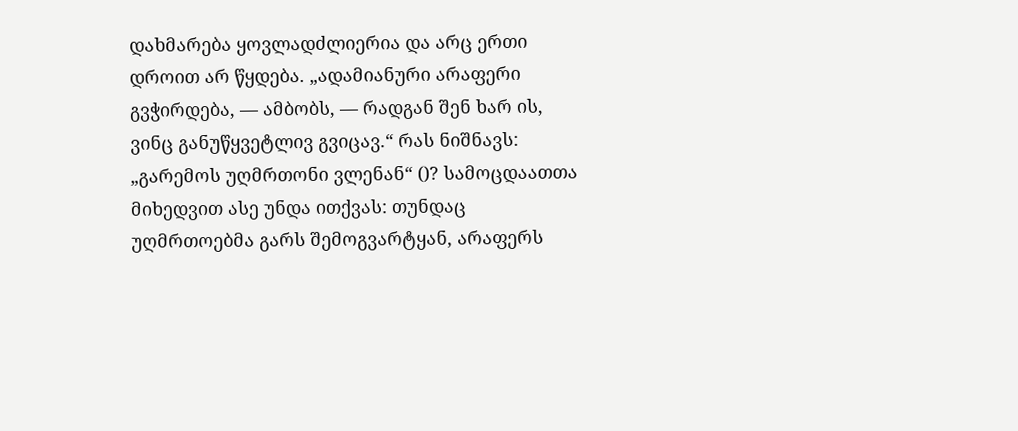დახმარება ყოვლადძლიერია და არც ერთი დროით არ წყდება. „ადამიანური არაფერი გვჭირდება, — ამბობს, — რადგან შენ ხარ ის, ვინც განუწყვეტლივ გვიცავ.“ რას ნიშნავს: „გარემოს უღმრთონი ვლენან“ ()? სამოცდაათთა მიხედვით ასე უნდა ითქვას: თუნდაც უღმრთოებმა გარს შემოგვარტყან, არაფერს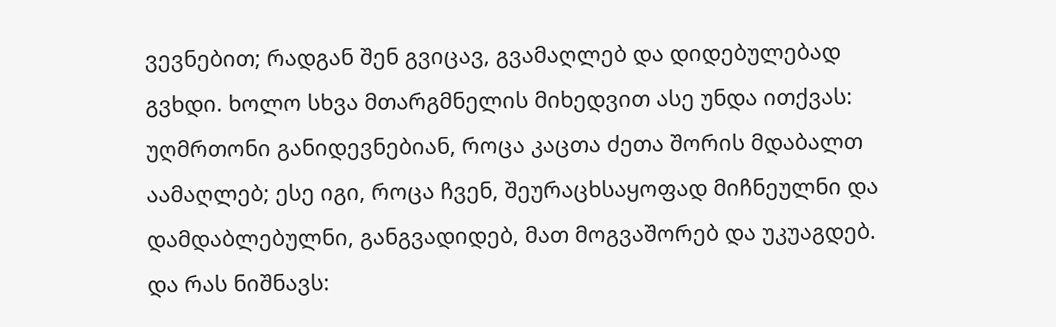ვევნებით; რადგან შენ გვიცავ, გვამაღლებ და დიდებულებად გვხდი. ხოლო სხვა მთარგმნელის მიხედვით ასე უნდა ითქვას: უღმრთონი განიდევნებიან, როცა კაცთა ძეთა შორის მდაბალთ აამაღლებ; ესე იგი, როცა ჩვენ, შეურაცხსაყოფად მიჩნეულნი და დამდაბლებულნი, განგვადიდებ, მათ მოგვაშორებ და უკუაგდებ. და რას ნიშნავს: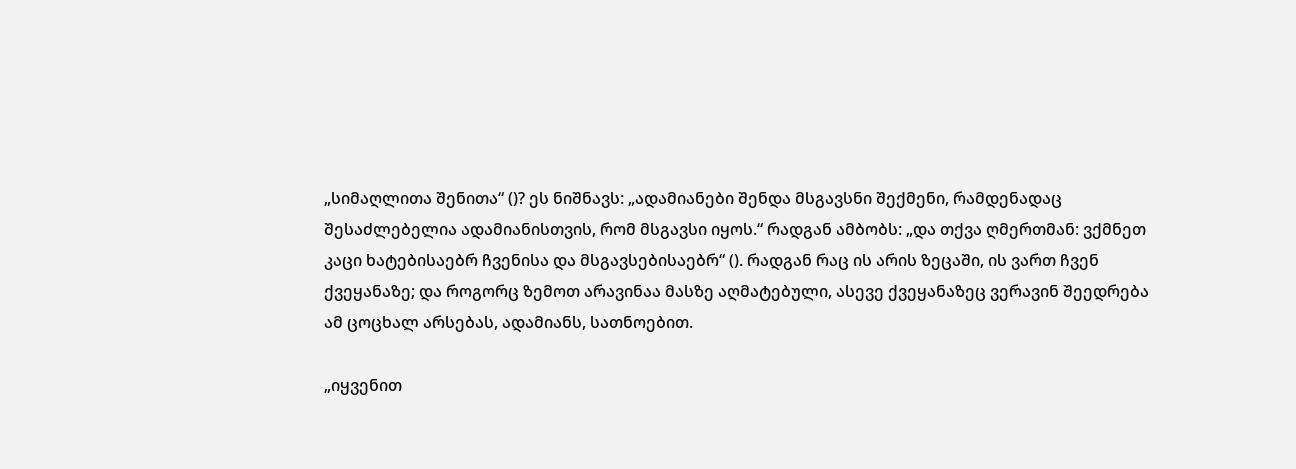„სიმაღლითა შენითა“ ()? ეს ნიშნავს: „ადამიანები შენდა მსგავსნი შექმენი, რამდენადაც შესაძლებელია ადამიანისთვის, რომ მსგავსი იყოს.“ რადგან ამბობს: „და თქვა ღმერთმან: ვქმნეთ კაცი ხატებისაებრ ჩვენისა და მსგავსებისაებრ“ (). რადგან რაც ის არის ზეცაში, ის ვართ ჩვენ ქვეყანაზე; და როგორც ზემოთ არავინაა მასზე აღმატებული, ასევე ქვეყანაზეც ვერავინ შეედრება ამ ცოცხალ არსებას, ადამიანს, სათნოებით.

„იყვენით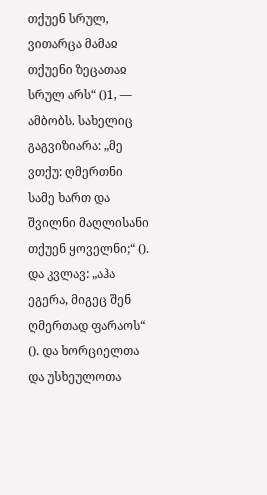თქუენ სრულ, ვითარცა მამაჲ თქუენი ზეცათაჲ სრულ არს“ ()1, — ამბობს. სახელიც გაგვიზიარა: „მე ვთქუ: ღმერთნი სამე ხართ და შვილნი მაღლისანი თქუენ ყოველნი;“ (). და კვლავ: „აჰა ეგერა, მიგეც შენ ღმერთად ფარაოს“ (). და ხორციელთა და უსხეულოთა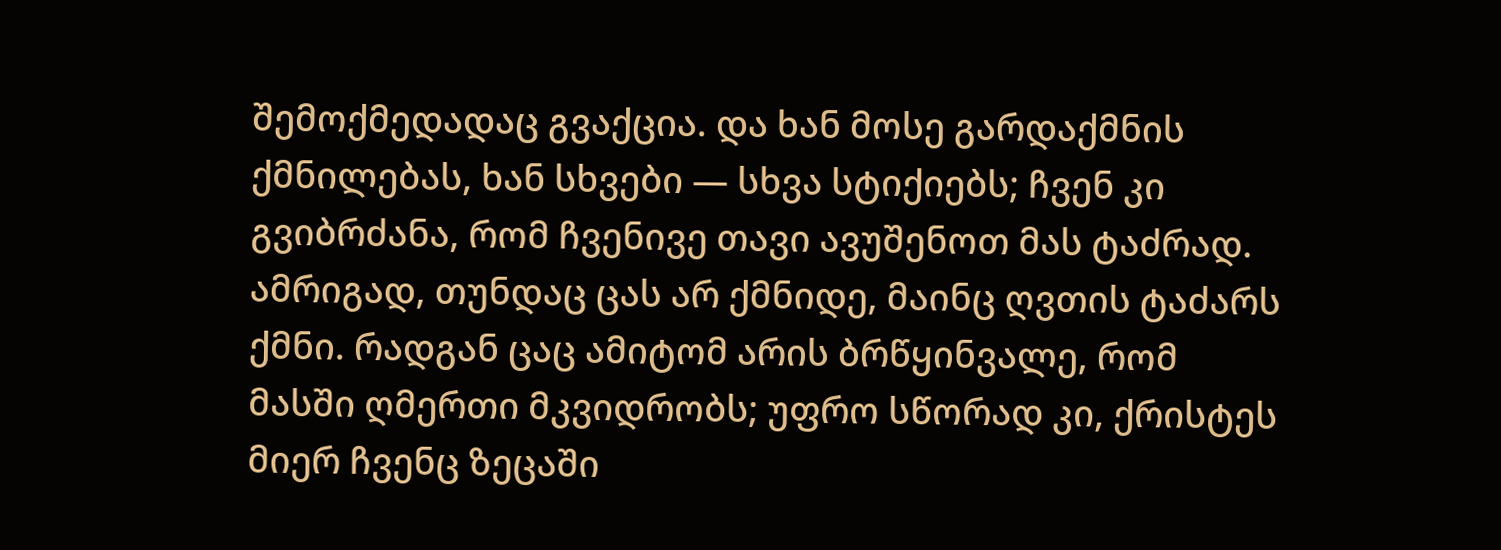შემოქმედადაც გვაქცია. და ხან მოსე გარდაქმნის ქმნილებას, ხან სხვები — სხვა სტიქიებს; ჩვენ კი გვიბრძანა, რომ ჩვენივე თავი ავუშენოთ მას ტაძრად. ამრიგად, თუნდაც ცას არ ქმნიდე, მაინც ღვთის ტაძარს ქმნი. რადგან ცაც ამიტომ არის ბრწყინვალე, რომ მასში ღმერთი მკვიდრობს; უფრო სწორად კი, ქრისტეს მიერ ჩვენც ზეცაში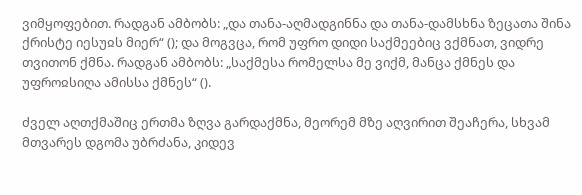ვიმყოფებით. რადგან ამბობს: „და თანა-აღმადგინნა და თანა-დამსხნა ზეცათა შინა ქრისტე იესუჲს მიერ“ (); და მოგვცა, რომ უფრო დიდი საქმეებიც ვქმნათ, ვიდრე თვითონ ქმნა. რადგან ამბობს: „საქმესა რომელსა მე ვიქმ, მანცა ქმნეს და უფროჲსიღა ამისსა ქმნეს“ ().

ძველ აღთქმაშიც ერთმა ზღვა გარდაქმნა, მეორემ მზე აღვირით შეაჩერა, სხვამ მთვარეს დგომა უბრძანა, კიდევ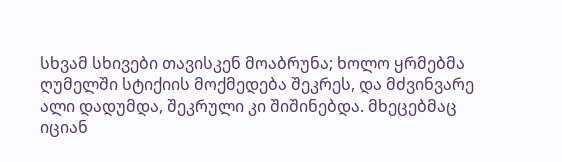სხვამ სხივები თავისკენ მოაბრუნა; ხოლო ყრმებმა ღუმელში სტიქიის მოქმედება შეკრეს, და მძვინვარე ალი დადუმდა, შეკრული კი შიშინებდა. მხეცებმაც იციან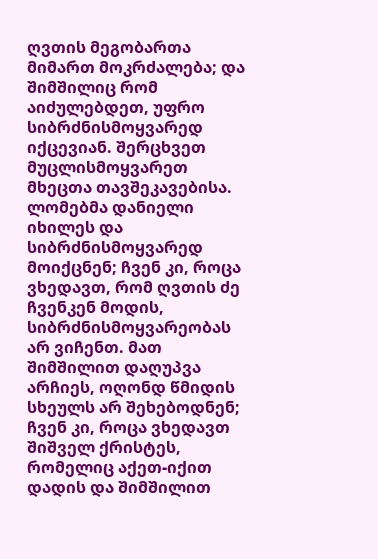ღვთის მეგობართა მიმართ მოკრძალება; და შიმშილიც რომ აიძულებდეთ, უფრო სიბრძნისმოყვარედ იქცევიან. შერცხვეთ მუცლისმოყვარეთ მხეცთა თავშეკავებისა. ლომებმა დანიელი იხილეს და სიბრძნისმოყვარედ მოიქცნენ; ჩვენ კი, როცა ვხედავთ, რომ ღვთის ძე ჩვენკენ მოდის, სიბრძნისმოყვარეობას არ ვიჩენთ. მათ შიმშილით დაღუპვა არჩიეს, ოღონდ წმიდის სხეულს არ შეხებოდნენ; ჩვენ კი, როცა ვხედავთ შიშველ ქრისტეს, რომელიც აქეთ-იქით დადის და შიმშილით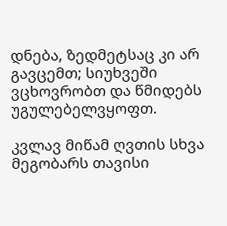დნება, ზედმეტსაც კი არ გავცემთ; სიუხვეში ვცხოვრობთ და წმიდებს უგულებელვყოფთ.

კვლავ მიწამ ღვთის სხვა მეგობარს თავისი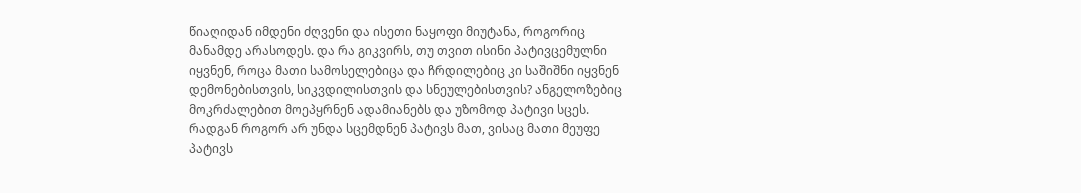წიაღიდან იმდენი ძღვენი და ისეთი ნაყოფი მიუტანა, როგორიც მანამდე არასოდეს. და რა გიკვირს, თუ თვით ისინი პატივცემულნი იყვნენ, როცა მათი სამოსელებიცა და ჩრდილებიც კი საშიშნი იყვნენ დემონებისთვის, სიკვდილისთვის და სნეულებისთვის? ანგელოზებიც მოკრძალებით მოეპყრნენ ადამიანებს და უზომოდ პატივი სცეს. რადგან როგორ არ უნდა სცემდნენ პატივს მათ, ვისაც მათი მეუფე პატივს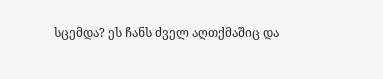სცემდა? ეს ჩანს ძველ აღთქმაშიც და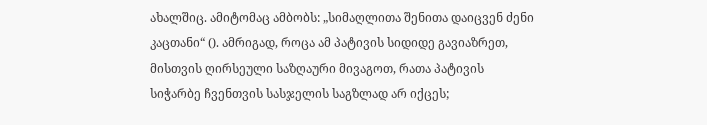ახალშიც. ამიტომაც ამბობს: „სიმაღლითა შენითა დაიცვენ ძენი კაცთანი“ (). ამრიგად, როცა ამ პატივის სიდიდე გავიაზრეთ, მისთვის ღირსეული საზღაური მივაგოთ, რათა პატივის სიჭარბე ჩვენთვის სასჯელის საგზლად არ იქცეს;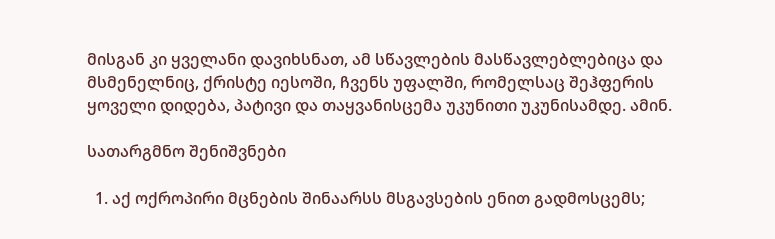მისგან კი ყველანი დავიხსნათ, ამ სწავლების მასწავლებლებიცა და მსმენელნიც, ქრისტე იესოში, ჩვენს უფალში, რომელსაც შეჰფერის ყოველი დიდება, პატივი და თაყვანისცემა უკუნითი უკუნისამდე. ამინ.

სათარგმნო შენიშვნები

  1. აქ ოქროპირი მცნების შინაარსს მსგავსების ენით გადმოსცემს;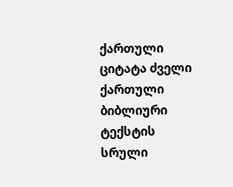ქართული ციტატა ძველი ქართული ბიბლიური ტექსტის სრული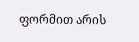ფორმით არის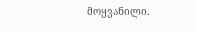მოყვანილი.